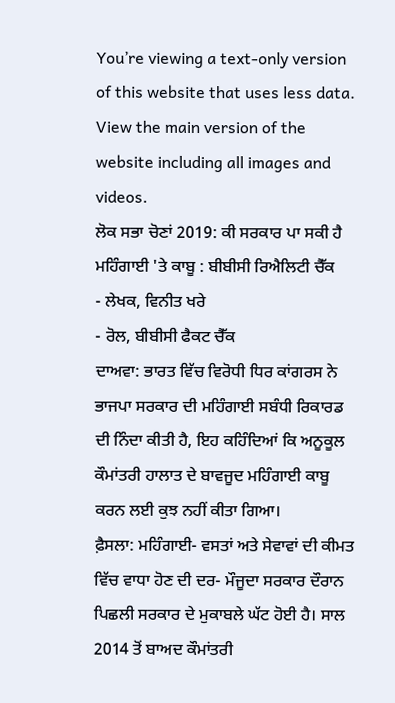You’re viewing a text-only version of this website that uses less data. View the main version of the website including all images and videos.
ਲੋਕ ਸਭਾ ਚੋਣਾਂ 2019: ਕੀ ਸਰਕਾਰ ਪਾ ਸਕੀ ਹੈ ਮਹਿੰਗਾਈ 'ਤੇ ਕਾਬੂ : ਬੀਬੀਸੀ ਰਿਐਲਿਟੀ ਚੈੱਕ
- ਲੇਖਕ, ਵਿਨੀਤ ਖਰੇ
- ਰੋਲ, ਬੀਬੀਸੀ ਫੈਕਟ ਚੈੱਕ
ਦਾਅਵਾ: ਭਾਰਤ ਵਿੱਚ ਵਿਰੋਧੀ ਧਿਰ ਕਾਂਗਰਸ ਨੇ ਭਾਜਪਾ ਸਰਕਾਰ ਦੀ ਮਹਿੰਗਾਈ ਸਬੰਧੀ ਰਿਕਾਰਡ ਦੀ ਨਿੰਦਾ ਕੀਤੀ ਹੈ, ਇਹ ਕਹਿੰਦਿਆਂ ਕਿ ਅਨੂਕੂਲ ਕੌਮਾਂਤਰੀ ਹਾਲਾਤ ਦੇ ਬਾਵਜੂਦ ਮਹਿੰਗਾਈ ਕਾਬੂ ਕਰਨ ਲਈ ਕੁਝ ਨਹੀਂ ਕੀਤਾ ਗਿਆ।
ਫ਼ੈਸਲਾ: ਮਹਿੰਗਾਈ- ਵਸਤਾਂ ਅਤੇ ਸੇਵਾਵਾਂ ਦੀ ਕੀਮਤ ਵਿੱਚ ਵਾਧਾ ਹੋਣ ਦੀ ਦਰ- ਮੌਜੂਦਾ ਸਰਕਾਰ ਦੌਰਾਨ ਪਿਛਲੀ ਸਰਕਾਰ ਦੇ ਮੁਕਾਬਲੇ ਘੱਟ ਹੋਈ ਹੈ। ਸਾਲ 2014 ਤੋਂ ਬਾਅਦ ਕੌਮਾਂਤਰੀ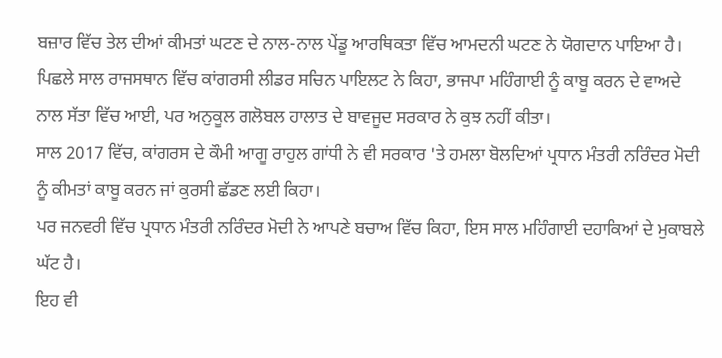ਬਜ਼ਾਰ ਵਿੱਚ ਤੇਲ ਦੀਆਂ ਕੀਮਤਾਂ ਘਟਣ ਦੇ ਨਾਲ-ਨਾਲ ਪੇਂਡੂ ਆਰਥਿਕਤਾ ਵਿੱਚ ਆਮਦਨੀ ਘਟਣ ਨੇ ਯੋਗਦਾਨ ਪਾਇਆ ਹੈ।
ਪਿਛਲੇ ਸਾਲ ਰਾਜਸਥਾਨ ਵਿੱਚ ਕਾਂਗਰਸੀ ਲੀਡਰ ਸਚਿਨ ਪਾਇਲਟ ਨੇ ਕਿਹਾ, ਭਾਜਪਾ ਮਹਿੰਗਾਈ ਨੂੰ ਕਾਬੂ ਕਰਨ ਦੇ ਵਾਅਦੇ ਨਾਲ ਸੱਤਾ ਵਿੱਚ ਆਈ, ਪਰ ਅਨੁਕੂਲ ਗਲੋਬਲ ਹਾਲਾਤ ਦੇ ਬਾਵਜੂਦ ਸਰਕਾਰ ਨੇ ਕੁਝ ਨਹੀਂ ਕੀਤਾ।
ਸਾਲ 2017 ਵਿੱਚ, ਕਾਂਗਰਸ ਦੇ ਕੌਮੀ ਆਗੂ ਰਾਹੁਲ ਗਾਂਧੀ ਨੇ ਵੀ ਸਰਕਾਰ 'ਤੇ ਹਮਲਾ ਬੋਲਦਿਆਂ ਪ੍ਰਧਾਨ ਮੰਤਰੀ ਨਰਿੰਦਰ ਮੋਦੀ ਨੂੰ ਕੀਮਤਾਂ ਕਾਬੂ ਕਰਨ ਜਾਂ ਕੁਰਸੀ ਛੱਡਣ ਲਈ ਕਿਹਾ।
ਪਰ ਜਨਵਰੀ ਵਿੱਚ ਪ੍ਰਧਾਨ ਮੰਤਰੀ ਨਰਿੰਦਰ ਮੋਦੀ ਨੇ ਆਪਣੇ ਬਚਾਅ ਵਿੱਚ ਕਿਹਾ, ਇਸ ਸਾਲ ਮਹਿੰਗਾਈ ਦਹਾਕਿਆਂ ਦੇ ਮੁਕਾਬਲੇ ਘੱਟ ਹੈ।
ਇਹ ਵੀ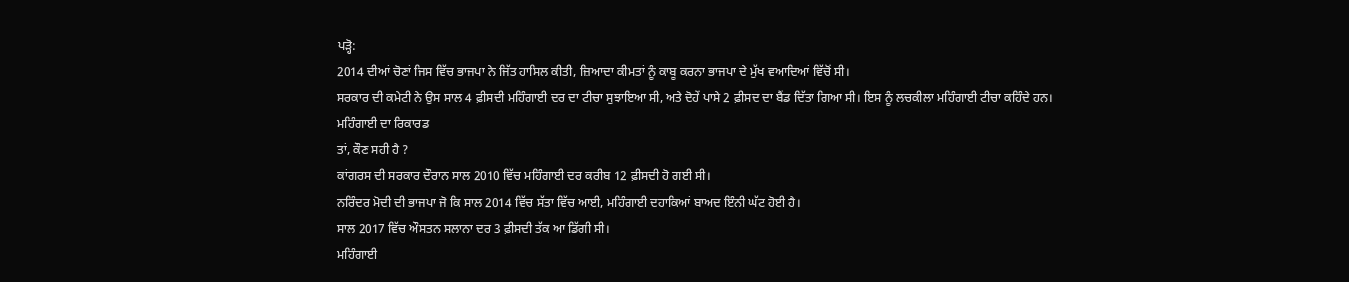ਪੜ੍ਹੋ:
2014 ਦੀਆਂ ਚੋਣਾਂ ਜਿਸ ਵਿੱਚ ਭਾਜਪਾ ਨੇ ਜਿੱਤ ਹਾਸਿਲ ਕੀਤੀ, ਜ਼ਿਆਦਾ ਕੀਮਤਾਂ ਨੂੰ ਕਾਬੂ ਕਰਨਾ ਭਾਜਪਾ ਦੇ ਮੁੱਖ ਵਆਦਿਆਂ ਵਿੱਚੋਂ ਸੀ।
ਸਰਕਾਰ ਦੀ ਕਮੇਟੀ ਨੇ ਉਸ ਸਾਲ 4 ਫ਼ੀਸਦੀ ਮਹਿੰਗਾਈ ਦਰ ਦਾ ਟੀਚਾ ਸੁਝਾਇਆ ਸੀ, ਅਤੇ ਦੋਹੇਂ ਪਾਸੇ 2 ਫ਼ੀਸਦ ਦਾ ਬੈਂਡ ਦਿੱਤਾ ਗਿਆ ਸੀ। ਇਸ ਨੂੰ ਲਚਕੀਲਾ ਮਹਿੰਗਾਈ ਟੀਚਾ ਕਹਿੰਦੇ ਹਨ।
ਮਹਿੰਗਾਈ ਦਾ ਰਿਕਾਰਡ
ਤਾਂ, ਕੌਣ ਸਹੀ ਹੈ ?
ਕਾਂਗਰਸ ਦੀ ਸਰਕਾਰ ਦੌਰਾਨ ਸਾਲ 2010 ਵਿੱਚ ਮਹਿੰਗਾਈ ਦਰ ਕਰੀਬ 12 ਫ਼ੀਸਦੀ ਹੋ ਗਈ ਸੀ।
ਨਰਿੰਦਰ ਮੋਦੀ ਦੀ ਭਾਜਪਾ ਜੋ ਕਿ ਸਾਲ 2014 ਵਿੱਚ ਸੱਤਾ ਵਿੱਚ ਆਈ, ਮਹਿੰਗਾਈ ਦਹਾਕਿਆਂ ਬਾਅਦ ਇੰਨੀ ਘੱਟ ਹੋਈ ਹੈ।
ਸਾਲ 2017 ਵਿੱਚ ਔਸਤਨ ਸਲਾਨਾ ਦਰ 3 ਫ਼ੀਸਦੀ ਤੱਕ ਆ ਡਿੱਗੀ ਸੀ।
ਮਹਿੰਗਾਈ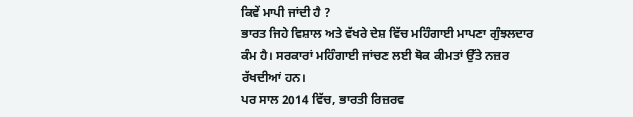ਕਿਵੇਂ ਮਾਪੀ ਜਾਂਦੀ ਹੈ ?
ਭਾਰਤ ਜਿਹੇ ਵਿਸ਼ਾਲ ਅਤੇ ਵੱਖਰੇ ਦੇਸ਼ ਵਿੱਚ ਮਹਿੰਗਾਈ ਮਾਪਣਾ ਗੁੰਝਲਦਾਰ ਕੰਮ ਹੈ। ਸਰਕਾਰਾਂ ਮਹਿੰਗਾਈ ਜਾਂਚਣ ਲਈ ਥੋਕ ਕੀਮਤਾਂ ਉੱਤੇ ਨਜ਼ਰ ਰੱਖਦੀਆਂ ਹਨ।
ਪਰ ਸਾਲ 2014 ਵਿੱਚ, ਭਾਰਤੀ ਰਿਜ਼ਰਵ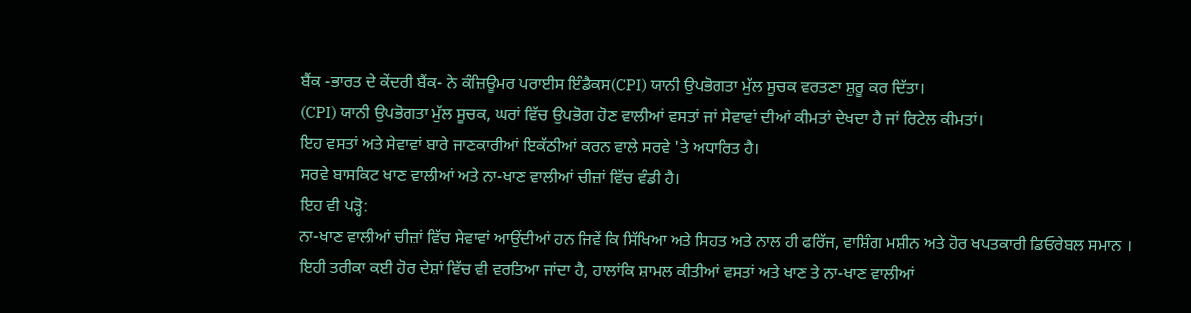ਬੈਂਕ -ਭਾਰਤ ਦੇ ਕੇਂਦਰੀ ਬੈਂਕ- ਨੇ ਕੰਜ਼ਿਊਮਰ ਪਰਾਈਸ ਇੰਡੈਕਸ(CPI) ਯਾਨੀ ਉਪਭੋਗਤਾ ਮੁੱਲ ਸੂਚਕ ਵਰਤਣਾ ਸ਼ੁਰੂ ਕਰ ਦਿੱਤਾ।
(CPI) ਯਾਨੀ ਉਪਭੋਗਤਾ ਮੁੱਲ ਸੂਚਕ, ਘਰਾਂ ਵਿੱਚ ਉਪਭੋਗ ਹੋਣ ਵਾਲੀਆਂ ਵਸਤਾਂ ਜਾਂ ਸੇਵਾਵਾਂ ਦੀਆਂ ਕੀਮਤਾਂ ਦੇਖਦਾ ਹੈ ਜਾਂ ਰਿਟੇਲ ਕੀਮਤਾਂ।
ਇਹ ਵਸਤਾਂ ਅਤੇ ਸੇਵਾਵਾਂ ਬਾਰੇ ਜਾਣਕਾਰੀਆਂ ਇਕੱਠੀਆਂ ਕਰਨ ਵਾਲੇ ਸਰਵੇ 'ਤੇ ਅਧਾਰਿਤ ਹੈ।
ਸਰਵੇ ਬਾਸਕਿਟ ਖਾਣ ਵਾਲੀਆਂ ਅਤੇ ਨਾ-ਖਾਣ ਵਾਲੀਆਂ ਚੀਜ਼ਾਂ ਵਿੱਚ ਵੰਡੀ ਹੈ।
ਇਹ ਵੀ ਪੜ੍ਹੋ:
ਨਾ-ਖਾਣ ਵਾਲੀਆਂ ਚੀਜ਼ਾਂ ਵਿੱਚ ਸੇਵਾਵਾਂ ਆਉਂਦੀਆਂ ਹਨ ਜਿਵੇਂ ਕਿ ਸਿੱਖਿਆ ਅਤੇ ਸਿਹਤ ਅਤੇ ਨਾਲ ਹੀ ਫਰਿੱਜ, ਵਾਸ਼ਿੰਗ ਮਸ਼ੀਨ ਅਤੇ ਹੋਰ ਖਪਤਕਾਰੀ ਡਿਓਰੇਬਲ ਸਮਾਨ ।
ਇਹੀ ਤਰੀਕਾ ਕਈ ਹੋਰ ਦੇਸ਼ਾਂ ਵਿੱਚ ਵੀ ਵਰਤਿਆ ਜਾਂਦਾ ਹੈ, ਹਾਲਾਂਕਿ ਸ਼ਾਮਲ ਕੀਤੀਆਂ ਵਸਤਾਂ ਅਤੇ ਖਾਣ ਤੇ ਨਾ-ਖਾਣ ਵਾਲੀਆਂ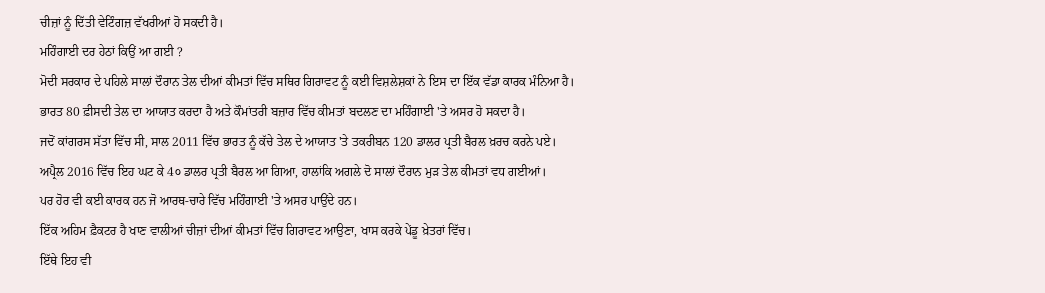ਚੀਜ਼ਾਂ ਨੂੰ ਦਿੱਤੀ ਵੇਟਿੰਗਜ਼ ਵੱਖਰੀਆਂ ਹੋ ਸਕਦੀ ਹੈ।
ਮਹਿੰਗਾਈ ਦਰ ਹੇਠਾਂ ਕਿਉਂ ਆ ਗਈ ?
ਮੋਦੀ ਸਰਕਾਰ ਦੇ ਪਹਿਲੇ ਸਾਲਾਂ ਦੌਰਾਨ ਤੇਲ ਦੀਆਂ ਕੀਮਤਾਂ ਵਿੱਚ ਸਥਿਰ ਗਿਰਾਵਟ ਨੂੰ ਕਈ ਵਿਸ਼ਲੇਸ਼ਕਾਂ ਨੇ ਇਸ ਦਾ ਇੱਕ ਵੱਡਾ ਕਾਰਕ ਮੰਨਿਆ ਹੈ।
ਭਾਰਤ 80 ਫ਼ੀਸਦੀ ਤੇਲ ਦਾ ਆਯਾਤ ਕਰਦਾ ਹੈ ਅਤੇ ਕੌਮਾਂਤਰੀ ਬਜ਼ਾਰ ਵਿੱਚ ਕੀਮਤਾਂ ਬਦਲਣ ਦਾ ਮਹਿੰਗਾਈ 'ਤੇ ਅਸਰ ਹੋ ਸਕਦਾ ਹੈ।
ਜਦੋਂ ਕਾਂਗਰਸ ਸੱਤਾ ਵਿੱਚ ਸੀ, ਸਾਲ 2011 ਵਿੱਚ ਭਾਰਤ ਨੂੰ ਕੱਚੇ ਤੇਲ ਦੇ ਆਯਾਤ 'ਤੇ ਤਕਰੀਬਨ 120 ਡਾਲਰ ਪ੍ਰਤੀ ਬੈਰਲ ਖ਼ਰਚ ਕਰਨੇ ਪਏ।
ਅਪ੍ਰੈਲ 2016 ਵਿੱਚ ਇਹ ਘਟ ਕੇ 4੦ ਡਾਲਰ ਪ੍ਰਤੀ ਬੈਰਲ ਆ ਗਿਆ, ਹਾਲਾਂਕਿ ਅਗਲੇ ਦੋ ਸਾਲਾਂ ਦੌਰਾਨ ਮੁੜ ਤੇਲ ਕੀਮਤਾਂ ਵਧ ਗਈਆਂ।
ਪਰ ਹੋਰ ਵੀ ਕਈ ਕਾਰਕ ਹਨ ਜੋ ਆਰਥ-ਚਾਰੇ ਵਿੱਚ ਮਹਿੰਗਾਈ 'ਤੇ ਅਸਰ ਪਾਉਂਦੇ ਹਨ।
ਇੱਕ ਅਹਿਮ ਫ਼ੈਕਟਰ ਹੈ ਖਾਣ ਵਾਲੀਆਂ ਚੀਜ਼ਾਂ ਦੀਆਂ ਕੀਮਤਾਂ ਵਿੱਚ ਗਿਰਾਵਟ ਆਉਣਾ, ਖਾਸ ਕਰਕੇ ਪੇਂਡੂ ਖ਼ੇਤਰਾਂ ਵਿੱਚ।
ਇੱਥੇ ਇਹ ਵੀ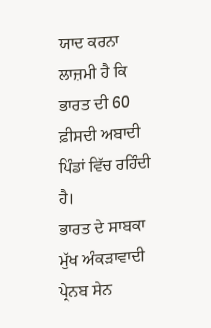ਯਾਦ ਕਰਨਾ ਲਾਜ਼ਮੀ ਹੈ ਕਿ ਭਾਰਤ ਦੀ 60 ਫ਼ੀਸਦੀ ਅਬਾਦੀ ਪਿੰਡਾਂ ਵਿੱਚ ਰਹਿੰਦੀ ਹੈ।
ਭਾਰਤ ਦੇ ਸਾਬਕਾ ਮੁੱਖ ਅੰਕੜਾਵਾਦੀ ਪ੍ਰੇਨਬ ਸੇਨ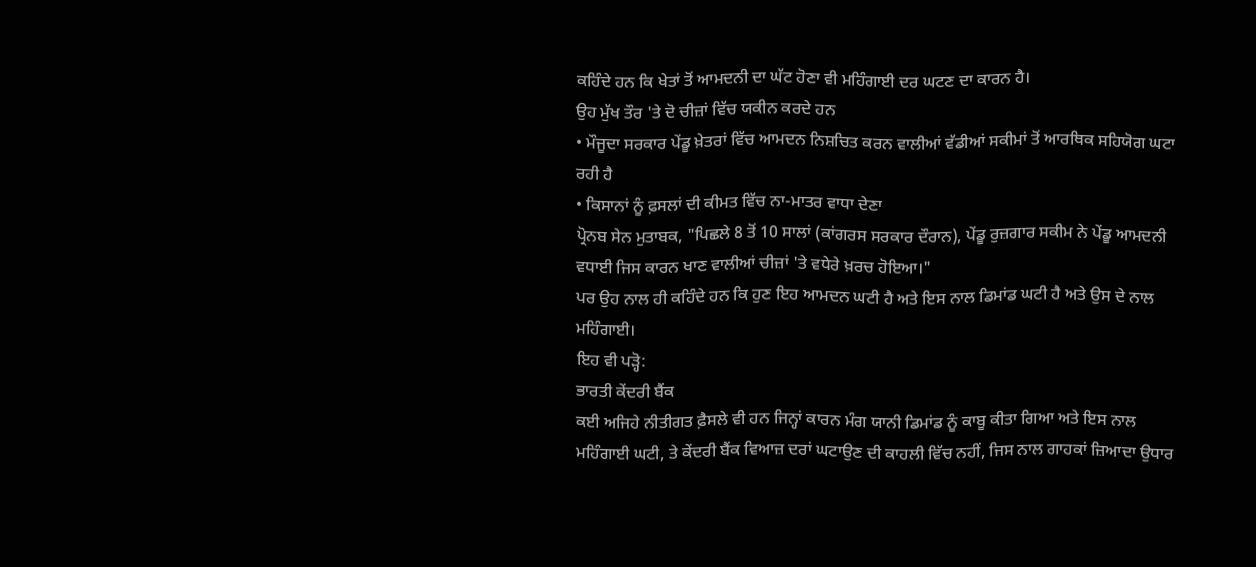ਕਹਿੰਦੇ ਹਨ ਕਿ ਖੇਤਾਂ ਤੋਂ ਆਮਦਨੀ ਦਾ ਘੱਟ ਹੋਣਾ ਵੀ ਮਹਿੰਗਾਈ ਦਰ ਘਟਣ ਦਾ ਕਾਰਨ ਹੈ।
ਉਹ ਮੁੱਖ ਤੌਰ 'ਤੇ ਦੋ ਚੀਜ਼ਾਂ ਵਿੱਚ ਯਕੀਨ ਕਰਦੇ ਹਨ
• ਮੌਜੂਦਾ ਸਰਕਾਰ ਪੇਂਡੂ ਖ਼ੇਤਰਾਂ ਵਿੱਚ ਆਮਦਨ ਨਿਸ਼ਚਿਤ ਕਰਨ ਵਾਲੀਆਂ ਵੱਡੀਆਂ ਸਕੀਮਾਂ ਤੋਂ ਆਰਥਿਕ ਸਹਿਯੋਗ ਘਟਾ ਰਹੀ ਹੈ
• ਕਿਸਾਨਾਂ ਨੂੰ ਫ਼ਸਲਾਂ ਦੀ ਕੀਮਤ ਵਿੱਚ ਨਾ-ਮਾਤਰ ਵਾਧਾ ਦੇਣਾ
ਪ੍ਰੋਨਬ ਸੇਨ ਮੁਤਾਬਕ, "ਪਿਛਲੇ 8 ਤੋਂ 10 ਸਾਲਾਂ (ਕਾਂਗਰਸ ਸਰਕਾਰ ਦੌਰਾਨ), ਪੇਂਡੂ ਰੁਜ਼ਗਾਰ ਸਕੀਮ ਨੇ ਪੇਂਡੂ ਆਮਦਨੀ ਵਧਾਈ ਜਿਸ ਕਾਰਨ ਖਾਣ ਵਾਲੀਆਂ ਚੀਜ਼ਾਂ 'ਤੇ ਵਧੇਰੇ ਖ਼ਰਚ ਹੋਇਆ।"
ਪਰ ਉਹ ਨਾਲ ਹੀ ਕਹਿੰਦੇ ਹਨ ਕਿ ਹੁਣ ਇਹ ਆਮਦਨ ਘਟੀ ਹੈ ਅਤੇ ਇਸ ਨਾਲ ਡਿਮਾਂਡ ਘਟੀ ਹੈ ਅਤੇ ਉਸ ਦੇ ਨਾਲ ਮਹਿੰਗਾਈ।
ਇਹ ਵੀ ਪੜ੍ਹੋ:
ਭਾਰਤੀ ਕੇਂਦਰੀ ਬੈਂਕ
ਕਈ ਅਜਿਹੇ ਨੀਤੀਗਤ ਫ਼ੈਸਲੇ ਵੀ ਹਨ ਜਿਨ੍ਹਾਂ ਕਾਰਨ ਮੰਗ ਯਾਨੀ ਡਿਮਾਂਡ ਨੂੰ ਕਾਬੂ ਕੀਤਾ ਗਿਆ ਅਤੇ ਇਸ ਨਾਲ ਮਹਿੰਗਾਈ ਘਟੀ, ਤੇ ਕੇਂਦਰੀ ਬੈਂਕ ਵਿਆਜ਼ ਦਰਾਂ ਘਟਾਉਣ ਦੀ ਕਾਹਲੀ ਵਿੱਚ ਨਹੀਂ, ਜਿਸ ਨਾਲ ਗਾਹਕਾਂ ਜ਼ਿਆਦਾ ਉਧਾਰ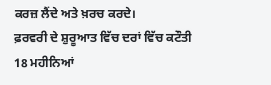ਕਰਜ਼ ਲੈਂਦੇ ਅਤੇ ਖ਼ਰਚ ਕਰਦੇ।
ਫ਼ਰਵਰੀ ਦੇ ਸ਼ੁਰੂਆਤ ਵਿੱਚ ਦਰਾਂ ਵਿੱਚ ਕਟੌਤੀ 18 ਮਹੀਨਿਆਂ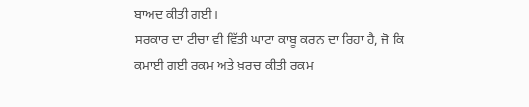ਬਾਅਦ ਕੀਤੀ ਗਈ।
ਸਰਕਾਰ ਦਾ ਟੀਚਾ ਵੀ ਵਿੱਤੀ ਘਾਟਾ ਕਾਬੂ ਕਰਨ ਦਾ ਰਿਹਾ ਹੈ, ਜੋ ਕਿ ਕਮਾਈ ਗਈ ਰਕਮ ਅਤੇ ਖ਼ਰਚ ਕੀਤੀ ਰਕਮ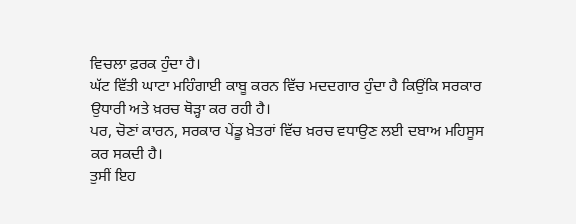ਵਿਚਲਾ ਫ਼ਰਕ ਹੁੰਦਾ ਹੈ।
ਘੱਟ ਵਿੱਤੀ ਘਾਟਾ ਮਹਿੰਗਾਈ ਕਾਬੂ ਕਰਨ ਵਿੱਚ ਮਦਦਗਾਰ ਹੁੰਦਾ ਹੈ ਕਿਉਂਕਿ ਸਰਕਾਰ ਉਧਾਰੀ ਅਤੇ ਖ਼ਰਚ ਥੋੜ੍ਹਾ ਕਰ ਰਹੀ ਹੈ।
ਪਰ, ਚੋਣਾਂ ਕਾਰਨ, ਸਰਕਾਰ ਪੇਂਡੂ ਖ਼ੇਤਰਾਂ ਵਿੱਚ ਖ਼ਰਚ ਵਧਾਉਣ ਲਈ ਦਬਾਅ ਮਹਿਸੂਸ ਕਰ ਸਕਦੀ ਹੈ।
ਤੁਸੀਂ ਇਹ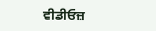ਵੀਡੀਓਜ਼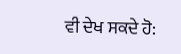ਵੀ ਦੇਖ ਸਕਦੇ ਹੋ: